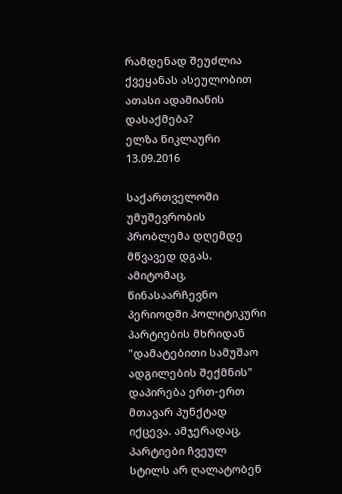რამდენად შეუძლია ქვეყანას ასეულობით ათასი ადამიანის დასაქმება?
ელზა წიკლაური
13.09.2016

საქართველოში უმუშევრობის პრობლემა დღემდე მწვავედ დგას.  ამიტომაც, წინასაარჩევნო პერიოდში პოლიტიკური პარტიების მხრიდან "დამატებითი სამუშაო ადგილების შექმნის" დაპირება ერთ-ერთ მთავარ პუნქტად იქცევა. ამჯერადაც, პარტიები ჩვეულ სტილს არ ღალატობენ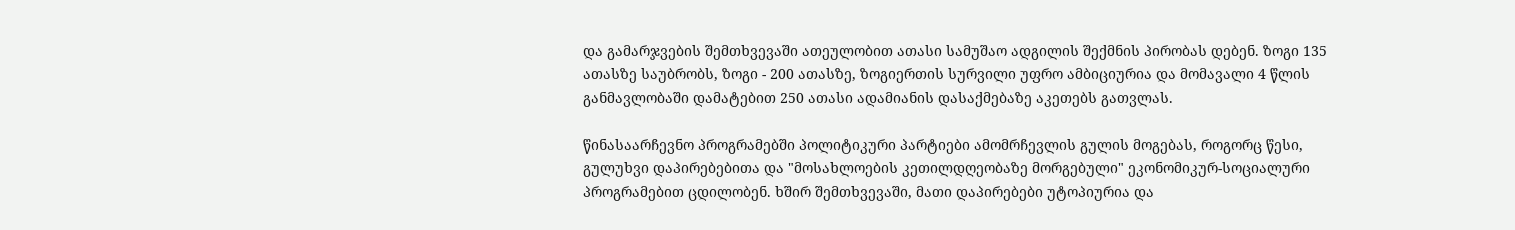და გამარჯვების შემთხვევაში ათეულობით ათასი სამუშაო ადგილის შექმნის პირობას დებენ. ზოგი 135 ათასზე საუბრობს, ზოგი - 200 ათასზე, ზოგიერთის სურვილი უფრო ამბიციურია და მომავალი 4 წლის განმავლობაში დამატებით 250 ათასი ადამიანის დასაქმებაზე აკეთებს გათვლას.

წინასაარჩევნო პროგრამებში პოლიტიკური პარტიები ამომრჩევლის გულის მოგებას, როგორც წესი, გულუხვი დაპირებებითა და "მოსახლოების კეთილდღეობაზე მორგებული" ეკონომიკურ-სოციალური პროგრამებით ცდილობენ. ხშირ შემთხვევაში, მათი დაპირებები უტოპიურია და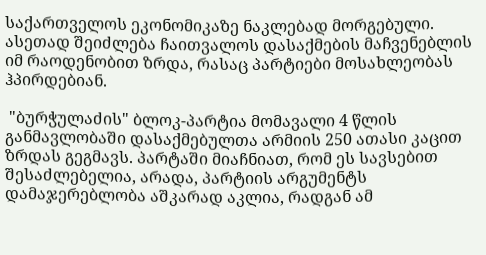საქართველოს ეკონომიკაზე ნაკლებად მორგებული.  ასეთად შეიძლება ჩაითვალოს დასაქმების მაჩვენებლის იმ რაოდენობით ზრდა, რასაც პარტიები მოსახლეობას ჰპირდებიან.

 "ბურჭულაძის" ბლოკ-პარტია მომავალი 4 წლის განმავლობაში დასაქმებულთა არმიის 250 ათასი კაცით ზრდას გეგმავს. პარტაში მიაჩნიათ, რომ ეს სავსებით შესაძლებელია, არადა, პარტიის არგუმენტს დამაჯერებლობა აშკარად აკლია, რადგან ამ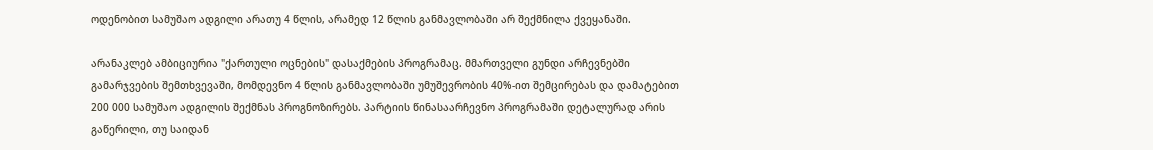ოდენობით სამუშაო ადგილი არათუ 4 წლის, არამედ 12 წლის განმავლობაში არ შექმნილა ქვეყანაში.

არანაკლებ ამბიციურია "ქართული ოცნების" დასაქმების პროგრამაც. მმართველი გუნდი არჩევნებში გამარჯვების შემთხვევაში, მომდევნო 4 წლის განმავლობაში უმუშევრობის 40%-ით შემცირებას და დამატებით 200 000 სამუშაო ადგილის შექმნას პროგნოზირებს. პარტიის წინასაარჩევნო პროგრამაში დეტალურად არის გაწერილი, თუ საიდან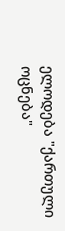ელოდება "ქართული ოცნება"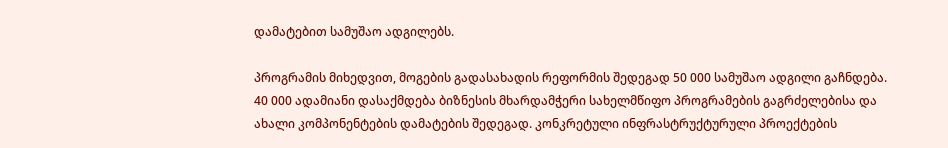დამატებით სამუშაო ადგილებს.

პროგრამის მიხედვით, მოგების გადასახადის რეფორმის შედეგად 50 000 სამუშაო ადგილი გაჩნდება. 40 000 ადამიანი დასაქმდება ბიზნესის მხარდამჭერი სახელმწიფო პროგრამების გაგრძელებისა და ახალი კომპონენტების დამატების შედეგად. კონკრეტული ინფრასტრუქტურული პროექტების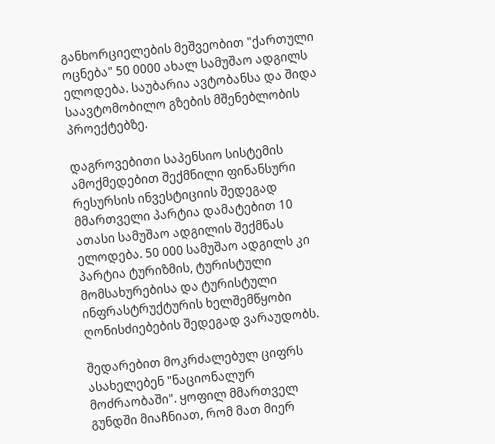განხორციელების მეშვეობით "ქართული ოცნება" 50 0000 ახალ სამუშაო ადგილს ელოდება. საუბარია ავტობანსა და შიდა საავტომობილო გზების მშენებლობის პროექტებზე.

დაგროვებითი საპენსიო სისტემის ამოქმედებით შექმნილი ფინანსური რესურსის ინვესტიციის შედეგად მმართველი პარტია დამატებით 10 ათასი სამუშაო ადგილის შექმნას ელოდება. 50 000 სამუშაო ადგილს კი პარტია ტურიზმის, ტურისტული მომსახურებისა და ტურისტული ინფრასტრუქტურის ხელშემწყობი ღონისძიებების შედეგად ვარაუდობს.

შედარებით მოკრძალებულ ციფრს ასახელებენ "ნაციონალურ მოძრაობაში". ყოფილ მმართველ გუნდში მიაჩნიათ, რომ მათ მიერ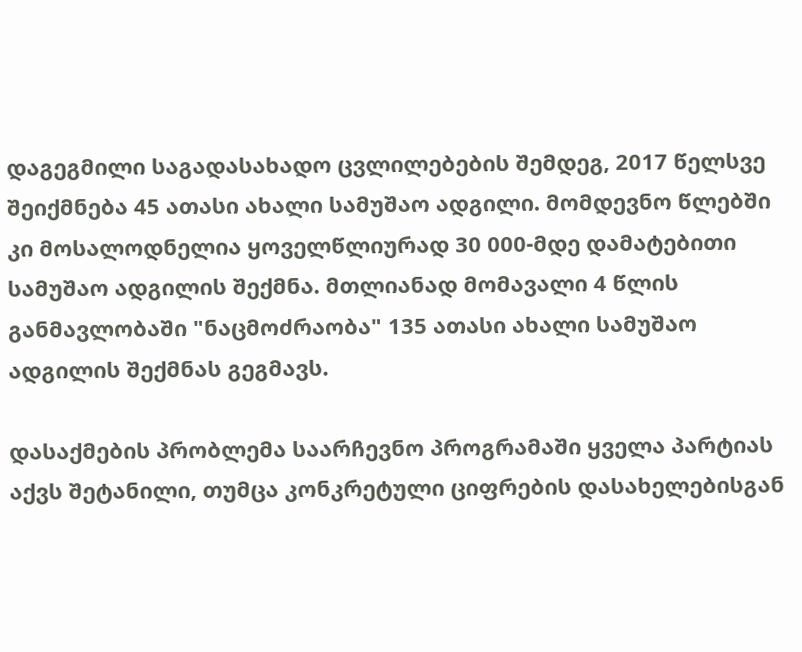დაგეგმილი საგადასახადო ცვლილებების შემდეგ, 2017 წელსვე შეიქმნება 45 ათასი ახალი სამუშაო ადგილი. მომდევნო წლებში კი მოსალოდნელია ყოველწლიურად 30 000-მდე დამატებითი სამუშაო ადგილის შექმნა. მთლიანად მომავალი 4 წლის განმავლობაში "ნაცმოძრაობა" 135 ათასი ახალი სამუშაო ადგილის შექმნას გეგმავს.

დასაქმების პრობლემა საარჩევნო პროგრამაში ყველა პარტიას აქვს შეტანილი, თუმცა კონკრეტული ციფრების დასახელებისგან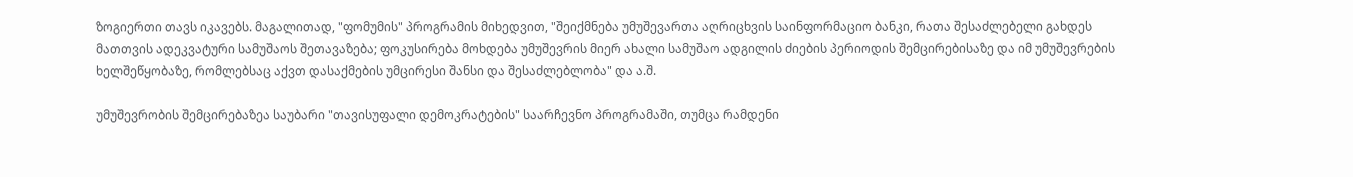ზოგიერთი თავს იკავებს. მაგალითად, "ფომუმის" პროგრამის მიხედვით, "შეიქმნება უმუშევართა აღრიცხვის საინფორმაციო ბანკი, რათა შესაძლებელი გახდეს მათთვის ადეკვატური სამუშაოს შეთავაზება; ფოკუსირება მოხდება უმუშევრის მიერ ახალი სამუშაო ადგილის ძიების პერიოდის შემცირებისაზე და იმ უმუშევრების ხელშეწყობაზე, რომლებსაც აქვთ დასაქმების უმცირესი შანსი და შესაძლებლობა" და ა.შ.

უმუშევრობის შემცირებაზეა საუბარი "თავისუფალი დემოკრატების" საარჩევნო პროგრამაში, თუმცა რამდენი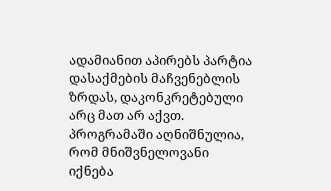ადამიანით აპირებს პარტია დასაქმების მაჩვენებლის ზრდას, დაკონკრეტებული არც მათ არ აქვთ. პროგრამაში აღნიშნულია, რომ მნიშვნელოვანი იქნება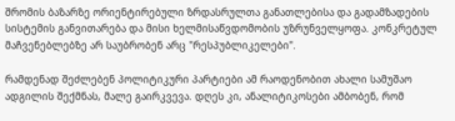შრომის ბაზარზე ორიენტირებული ზრდასრულთა განათლებისა და გადამზადების სისტემის განვითარება და მისი ხელმისაწვდომობის უზრუნველყოფა. კონკრეტულ მაჩვენებლებზე არ საუბრობენ არც "რესპუბლიკელები".

რამდენად შეძლებენ პოლიტიკური პარტიები ამ რაოდენობით ახალი სამუშაო ადგილის შექმნას, მალე გაირკვევა. დღეს კი, ანალიტიკოსები ამბობენ, რომ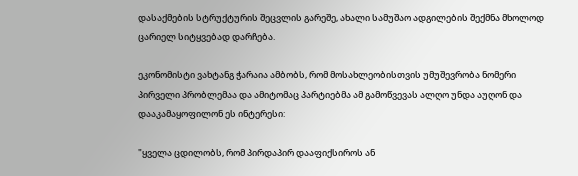დასაქმების სტრუქტურის შეცვლის გარეშე, ახალი სამუშაო ადგილების შექმნა მხოლოდ ცარიელ სიტყვებად დარჩება.

ეკონომისტი ვახტანგ ჭარაია ამბობს, რომ მოსახლეობისთვის უმუშევრობა ნომერი პირველი პრობლემაა და ამიტომაც პარტიებმა ამ გამოწვევას ალღო უნდა აუღონ და დააკამაყოფილონ ეს ინტერესი:

"ყველა ცდილობს, რომ პირდაპირ დააფიქსიროს ან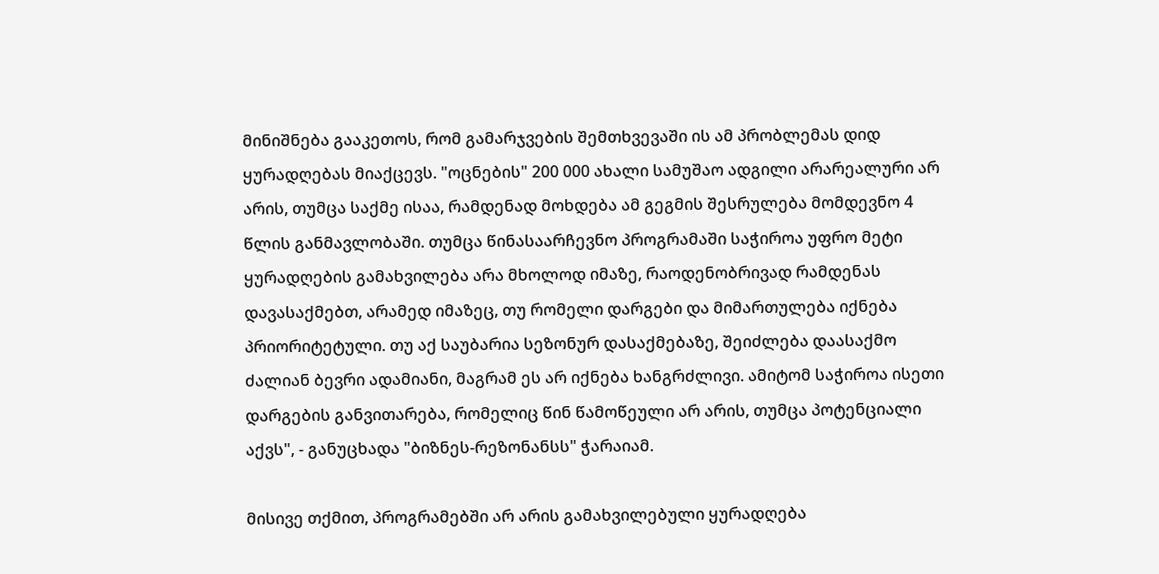მინიშნება გააკეთოს, რომ გამარჯვების შემთხვევაში ის ამ პრობლემას დიდ ყურადღებას მიაქცევს. "ოცნების" 200 000 ახალი სამუშაო ადგილი არარეალური არ არის, თუმცა საქმე ისაა, რამდენად მოხდება ამ გეგმის შესრულება მომდევნო 4 წლის განმავლობაში. თუმცა წინასაარჩევნო პროგრამაში საჭიროა უფრო მეტი ყურადღების გამახვილება არა მხოლოდ იმაზე, რაოდენობრივად რამდენას დავასაქმებთ, არამედ იმაზეც, თუ რომელი დარგები და მიმართულება იქნება პრიორიტეტული. თუ აქ საუბარია სეზონურ დასაქმებაზე, შეიძლება დაასაქმო ძალიან ბევრი ადამიანი, მაგრამ ეს არ იქნება ხანგრძლივი. ამიტომ საჭიროა ისეთი დარგების განვითარება, რომელიც წინ წამოწეული არ არის, თუმცა პოტენციალი აქვს", - განუცხადა "ბიზნეს-რეზონანსს" ჭარაიამ.

მისივე თქმით, პროგრამებში არ არის გამახვილებული ყურადღება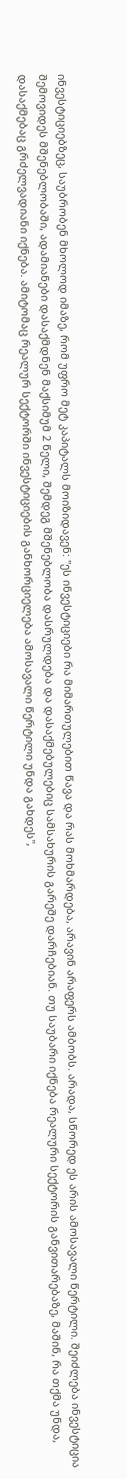ინვესტიციებზეც, საუბრობენ მხოლოდ იმაზე, რომ უფრო მეტ კაპიტალს მოიზიდავენ: "ეს ინვესტიციები რა მიმართულებით წავა და რას მოხმარდება, არავინ არაფერს ამბობს. არადა, სწორედ ეს არის ამოსავალი წერტილი. შეიძლება ინვესტიცია შემოვიდეს მშენებლობაში, ადამიანები დასაქმდნენ მაქსიმუმ 2 წელი, შემდეგ მშენებლობა დასრულდება და დასაქმებულებიც სამსახურის გარეშე დარჩებიან. თუ საუბარი იქნება რეალური სექტორის განვითარებაზე, მაშინ, რა თქმა უნდა, დასაქმებაც გრძელვადიანი იქნება. ამიტომაც რეალურ სექტორში ინვესტიციების განხორციელება ამოსავალი წერტილი უნდა გახდეს",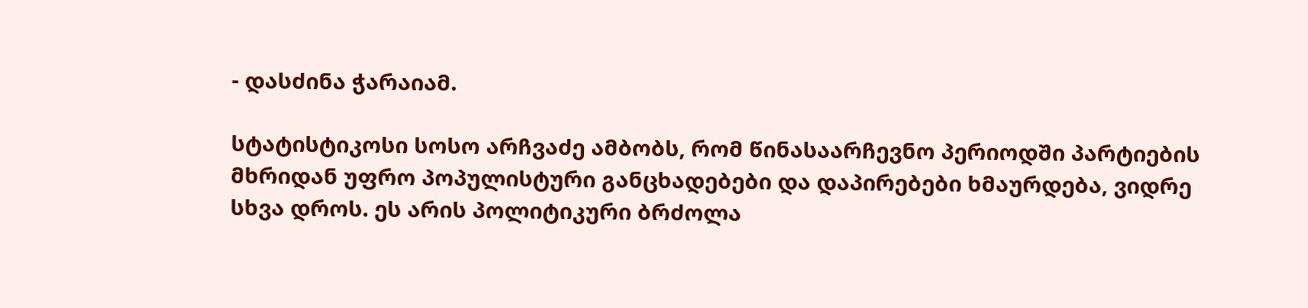- დასძინა ჭარაიამ.

სტატისტიკოსი სოსო არჩვაძე ამბობს, რომ წინასაარჩევნო პერიოდში პარტიების მხრიდან უფრო პოპულისტური განცხადებები და დაპირებები ხმაურდება, ვიდრე სხვა დროს. ეს არის პოლიტიკური ბრძოლა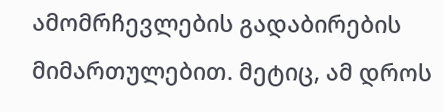ამომრჩევლების გადაბირების მიმართულებით. მეტიც, ამ დროს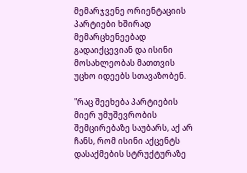მემარჯვენე ორიენტაციის პარტიები ხშირად მემარცხენეებად გადაიქცევიან და ისინი მოსახლეობას მათთვის უცხო იდეებს სთავაზობენ.

"რაც შეეხება პარტიების მიერ უმუშევრობის შემცირებაზე საუბარს, აქ არ ჩანს, რომ ისინი აქცენტს დასაქმების სტრუქტურაზე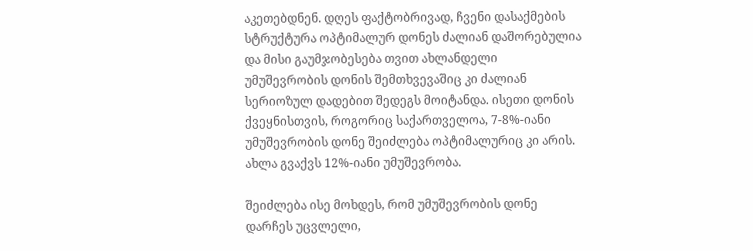აკეთებდნენ. დღეს ფაქტობრივად, ჩვენი დასაქმების სტრუქტურა ოპტიმალურ დონეს ძალიან დაშორებულია და მისი გაუმჯობესება თვით ახლანდელი უმუშევრობის დონის შემთხვევაშიც კი ძალიან სერიოზულ დადებით შედეგს მოიტანდა. ისეთი დონის ქვეყნისთვის, როგორიც საქართველოა, 7-8%-იანი უმუშევრობის დონე შეიძლება ოპტიმალურიც კი არის. ახლა გვაქვს 12%-იანი უმუშევრობა.

შეიძლება ისე მოხდეს, რომ უმუშევრობის დონე დარჩეს უცვლელი,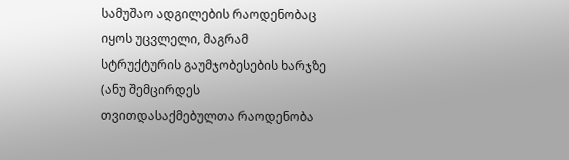სამუშაო ადგილების რაოდენობაც იყოს უცვლელი, მაგრამ სტრუქტურის გაუმჯობესების ხარჯზე (ანუ შემცირდეს თვითდასაქმებულთა რაოდენობა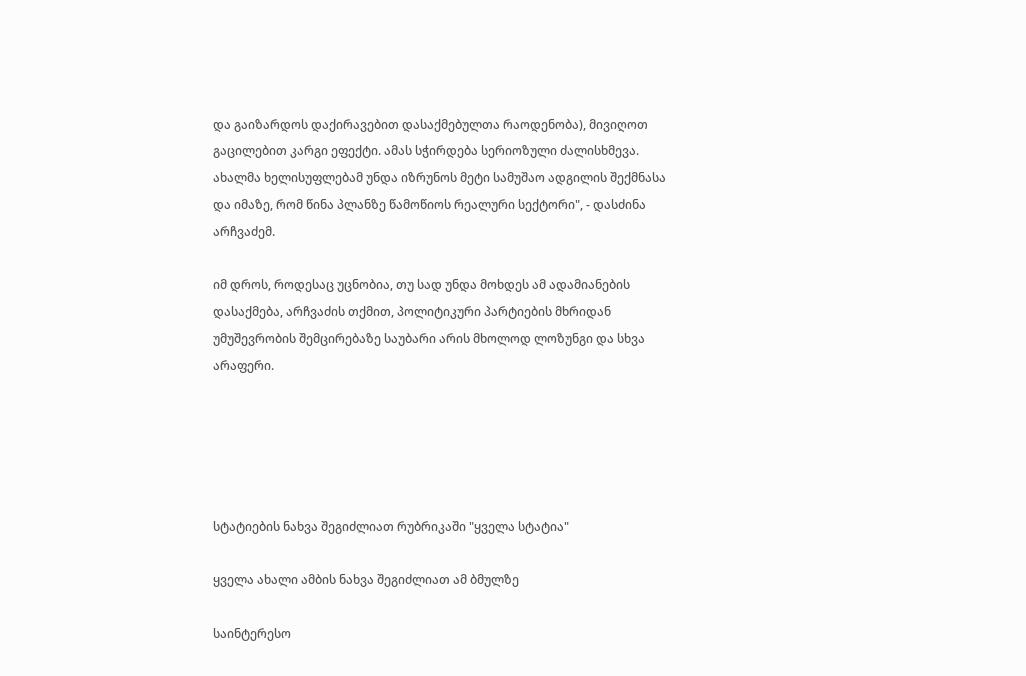და გაიზარდოს დაქირავებით დასაქმებულთა რაოდენობა), მივიღოთ გაცილებით კარგი ეფექტი. ამას სჭირდება სერიოზული ძალისხმევა. ახალმა ხელისუფლებამ უნდა იზრუნოს მეტი სამუშაო ადგილის შექმნასა და იმაზე, რომ წინა პლანზე წამოწიოს რეალური სექტორი", - დასძინა არჩვაძემ.

იმ დროს, როდესაც უცნობია, თუ სად უნდა მოხდეს ამ ადამიანების დასაქმება, არჩვაძის თქმით, პოლიტიკური პარტიების მხრიდან უმუშევრობის შემცირებაზე საუბარი არის მხოლოდ ლოზუნგი და სხვა არაფერი.





სტატიების ნახვა შეგიძლიათ რუბრიკაში "ყველა სტატია"

ყველა ახალი ამბის ნახვა შეგიძლიათ ამ ბმულზე

საინტერესო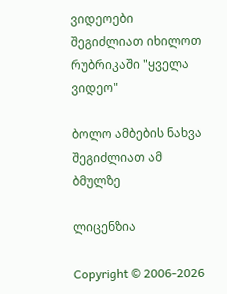ვიდეოები შეგიძლიათ იხილოთ რუბრიკაში "ყველა ვიდეო"

ბოლო ამბების ნახვა შეგიძლიათ ამ ბმულზე

ლიცენზია

Copyright © 2006-2026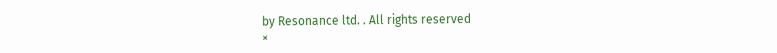by Resonance ltd. . All rights reserved
×